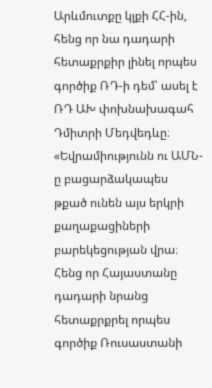Արևմուտքը կլքի ՀՀ-ին, հենց որ նա դադարի հետաքրքիր լինել որպես գործիք ՌԴ-ի դեմ՝ ասել է ՌԴ ԱԽ փոխնախագահ Դմիտրի Մեդվեդևը։ «Եվրամիությունն ու ԱՄՆ-ը բացարձակապես թքած ունեն այս երկրի քաղաքացիների բարեկեցության վրա։ Հենց որ Հայաստանը դադարի նրանց հետաքրքրել որպես գործիք Ռուսաստանի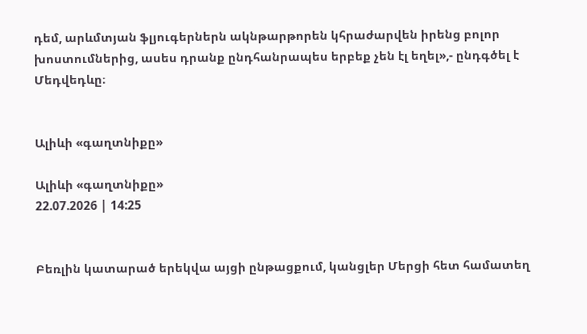դեմ, արևմտյան ֆլյուգերներն ակնթարթորեն կհրաժարվեն իրենց բոլոր խոստումներից, ասես դրանք ընդհանրապես երբեք չեն էլ եղել»,- ընդգծել է Մեդվեդևը։


Ալիևի «գաղտնիքը»

Ալիևի «գաղտնիքը»
22.07.2026 | 14:25


Բեռլին կատարած երեկվա այցի ընթացքում, կանցլեր Մերցի հետ համատեղ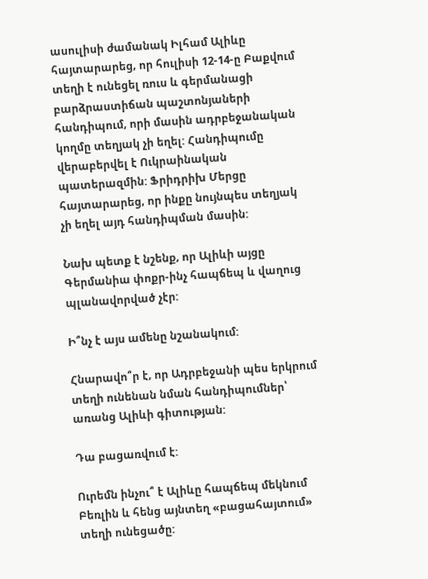ասուլիսի ժամանակ Իլհամ Ալիևը հայտարարեց, որ հուլիսի 12-14-ը Բաքվում տեղի է ունեցել ռուս և գերմանացի բարձրաստիճան պաշտոնյաների հանդիպում, որի մասին ադրբեջանական կողմը տեղյակ չի եղել: Հանդիպումը վերաբերվել է Ուկրաինական պատերազմին: Ֆրիդրիխ Մերցը հայտարարեց, որ ինքը նույնպես տեղյակ չի եղել այդ հանդիպման մասին:

Նախ պետք է նշենք, որ Ալիևի այցը Գերմանիա փոքր-ինչ հապճեպ և վաղուց պլանավորված չէր:

Ի՞նչ է այս ամենը նշանակում:

Հնարավո՞ր է, որ Ադրբեջանի պես երկրում տեղի ունենան նման հանդիպումներ՝ առանց Ալիևի գիտության:

Դա բացառվում է:

Ուրեմն ինչու՞ է Ալիևը հապճեպ մեկնում Բեռլին և հենց այնտեղ «բացահայտում» տեղի ունեցածը: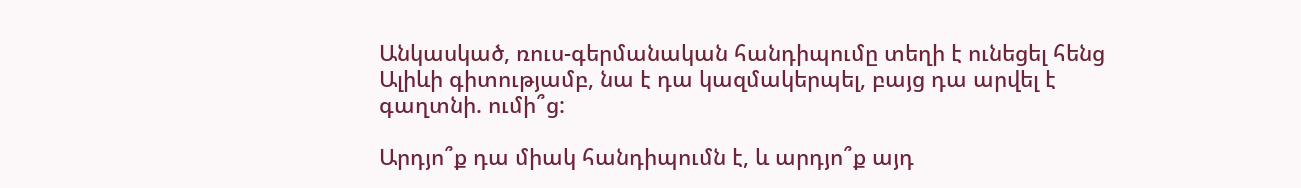Անկասկած, ռուս-գերմանական հանդիպումը տեղի է ունեցել հենց Ալիևի գիտությամբ, նա է դա կազմակերպել, բայց դա արվել է գաղտնի. ումի՞ց:

Արդյո՞ք դա միակ հանդիպումն է, և արդյո՞ք այդ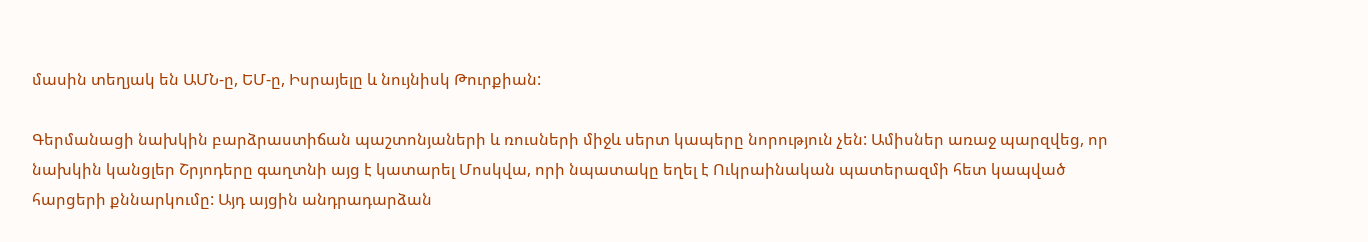մասին տեղյակ են ԱՄՆ-ը, ԵՄ-ը, Իսրայելը և նույնիսկ Թուրքիան:

Գերմանացի նախկին բարձրաստիճան պաշտոնյաների և ռուսների միջև սերտ կապերը նորություն չեն: Ամիսներ առաջ պարզվեց, որ նախկին կանցլեր Շրյոդերը գաղտնի այց է կատարել Մոսկվա, որի նպատակը եղել է Ուկրաինական պատերազմի հետ կապված հարցերի քննարկումը: Այդ այցին անդրադարձան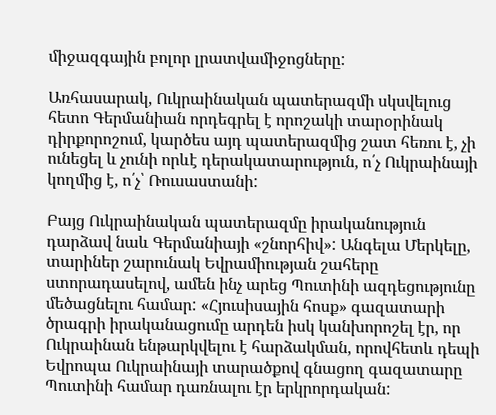միջազգային բոլոր լրատվամիջոցները:

Առհասարակ, Ուկրաինական պատերազմի սկսվելուց հետո Գերմանիան որդեգրել է որոշակի տարօրինակ դիրքորոշում, կարծես այդ պատերազմից շատ հեռու է, չի ունեցել և չունի որևէ դերակատարություն, ո՛չ Ուկրաինայի կողմից է, ո՛չ՝ Ռուսաստանի:

Բայց Ուկրաինական պատերազմը իրականություն դարձավ նաև Գերմանիայի «շնորհիվ»: Անգելա Մերկելը, տարիներ շարունակ Եվրամիության շահերը ստորադասելով, ամեն ինչ արեց Պուտինի ազդեցությունը մեծացնելու համար: «Հյուսիսային հոսք» գազատարի ծրագրի իրականացումը արդեն իսկ կանխորոշել էր, որ Ուկրաինան ենթարկվելու է հարձակման, որովհետև դեպի Եվրոպա Ուկրաինայի տարածքով գնացող գազատարը Պուտինի համար դառնալու էր երկրորդական: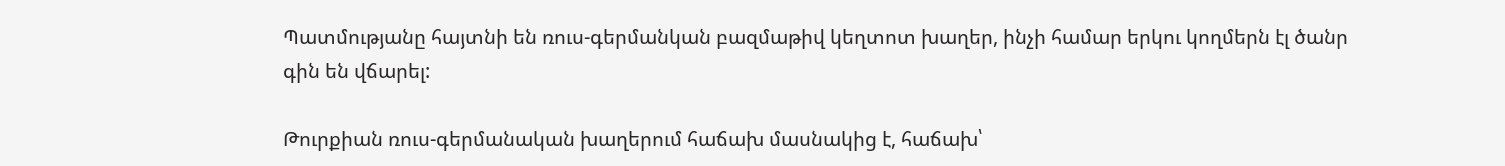Պատմությանը հայտնի են ռուս-գերմանկան բազմաթիվ կեղտոտ խաղեր, ինչի համար երկու կողմերն էլ ծանր գին են վճարել:

Թուրքիան ռուս-գերմանական խաղերում հաճախ մասնակից է, հաճախ՝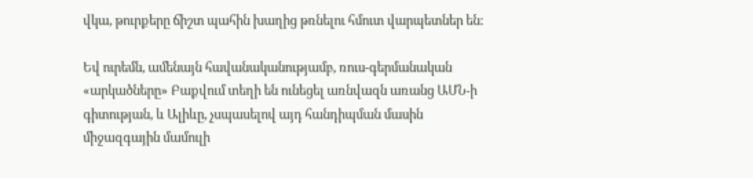վկա, թուրքերը ճիշտ պահին խաղից թռնելու հմուտ վարպետներ են:

Եվ ուրեմն, ամենայն հավանականությամբ, ռուս-գերմանական «արկածները» Բաքվում տեղի են ունեցել առնվազն առանց ԱՄՆ-ի գիտության, և Ալիևը, չսպասելով այդ հանդիպման մասին միջազգային մամուլի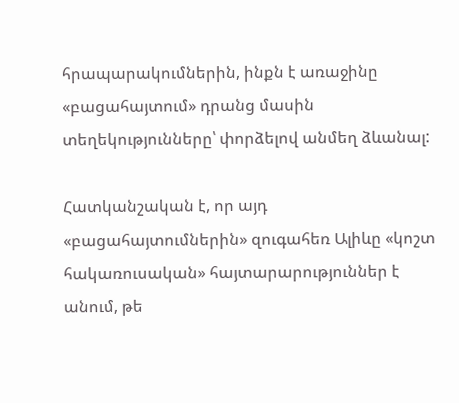հրապարակումներին, ինքն է առաջինը «բացահայտում» դրանց մասին տեղեկությունները՝ փորձելով անմեղ ձևանալ:

Հատկանշական է, որ այդ «բացահայտումներին» զուգահեռ Ալիևը «կոշտ հակառուսական» հայտարարություններ է անում, թե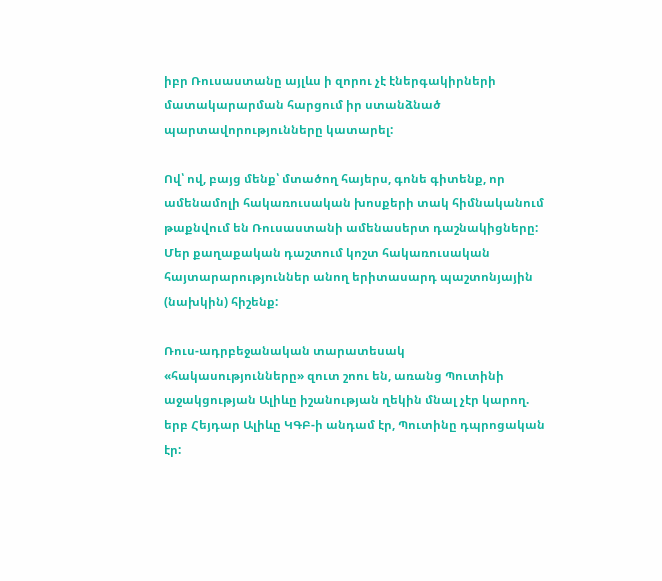իբր Ռուսաստանը այլևս ի զորու չէ էներգակիրների մատակարարման հարցում իր ստանձնած պարտավորությունները կատարել:

Ով՝ ով, բայց մենք՝ մտածող հայերս, գոնե գիտենք, որ ամենամոլի հակառուսական խոսքերի տակ հիմնականում թաքնվում են Ռուսաստանի ամենասերտ դաշնակիցները: Մեր քաղաքական դաշտում կոշտ հակառուսական հայտարարություններ անող երիտասարդ պաշտոնյային (նախկին) հիշենք:

Ռուս-ադրբեջանական տարատեսակ «հակասությունները» զուտ շոու են, առանց Պուտինի աջակցության Ալիևը իշանության ղեկին մնալ չէր կարող. երբ Հեյդար Ալիևը ԿԳԲ-ի անդամ էր, Պուտինը դպրոցական էր: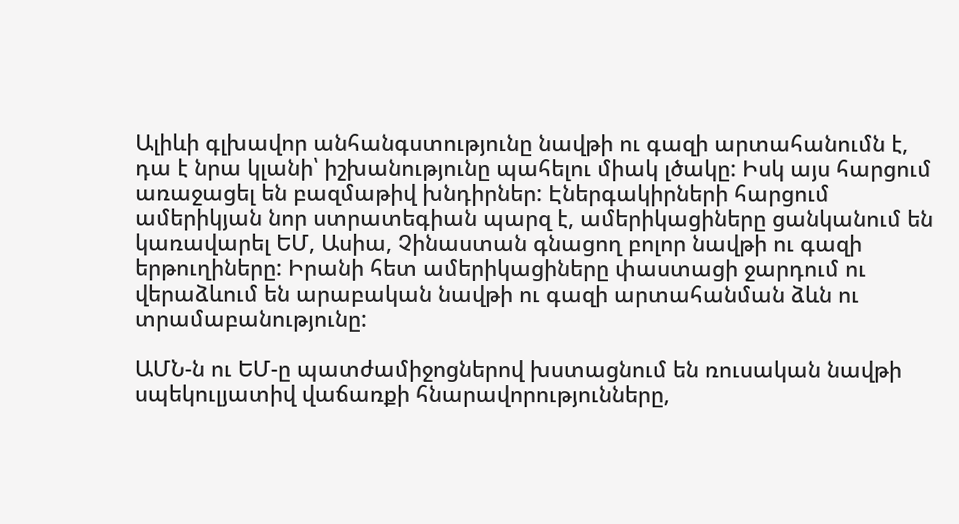Ալիևի գլխավոր անհանգստությունը նավթի ու գազի արտահանումն է, դա է նրա կլանի՝ իշխանությունը պահելու միակ լծակը: Իսկ այս հարցում առաջացել են բազմաթիվ խնդիրներ: Էներգակիրների հարցում ամերիկյան նոր ստրատեգիան պարզ է, ամերիկացիները ցանկանում են կառավարել ԵՄ, Ասիա, Չինաստան գնացող բոլոր նավթի ու գազի երթուղիները: Իրանի հետ ամերիկացիները փաստացի ջարդում ու վերաձևում են արաբական նավթի ու գազի արտահանման ձևն ու տրամաբանությունը:

ԱՄՆ-ն ու ԵՄ-ը պատժամիջոցներով խստացնում են ռուսական նավթի սպեկուլյատիվ վաճառքի հնարավորությունները,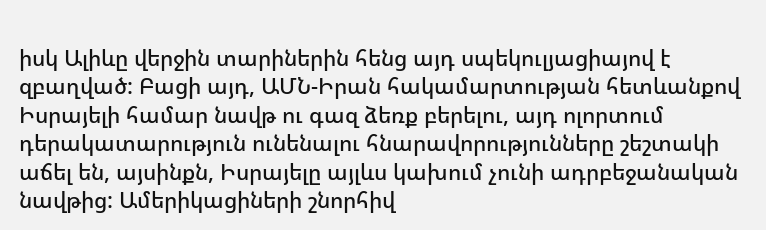իսկ Ալիևը վերջին տարիներին հենց այդ սպեկուլյացիայով է զբաղված: Բացի այդ, ԱՄՆ-Իրան հակամարտության հետևանքով Իսրայելի համար նավթ ու գազ ձեռք բերելու, այդ ոլորտում դերակատարություն ունենալու հնարավորությունները շեշտակի աճել են, այսինքն, Իսրայելը այլևս կախում չունի ադրբեջանական նավթից: Ամերիկացիների շնորհիվ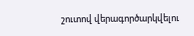շուտով վերագործարկվելու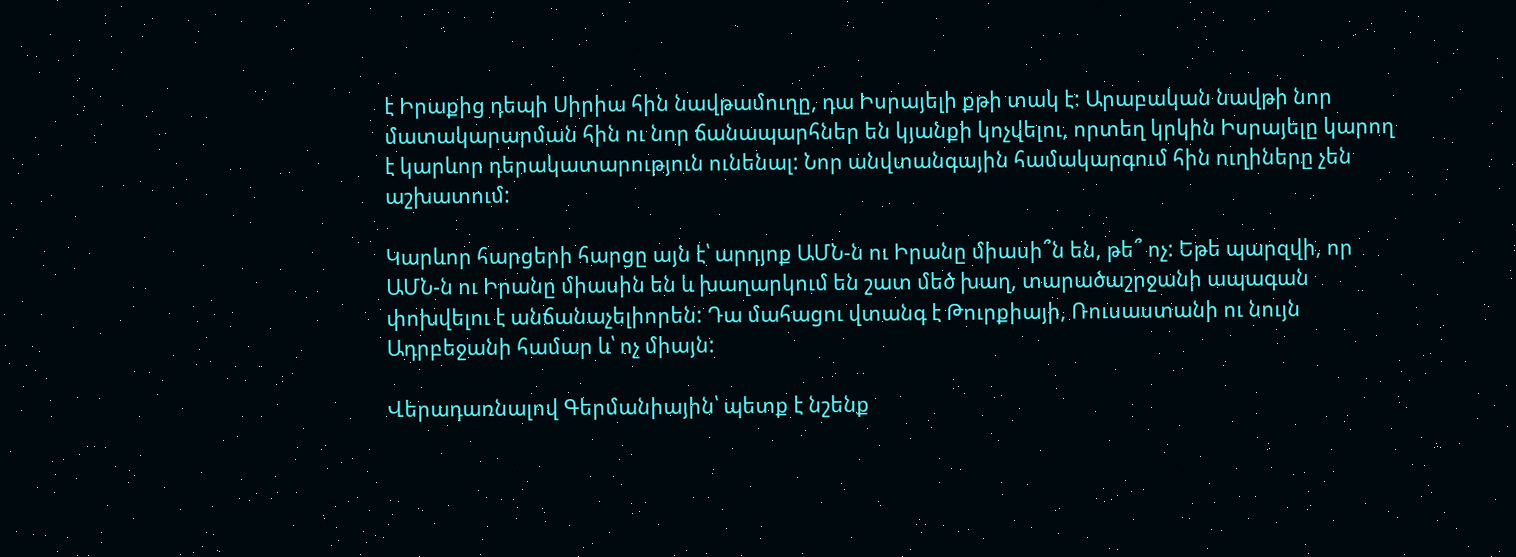է Իրաքից դեպի Սիրիա հին նավթամուղը, դա Իսրայելի քթի տակ է: Արաբական նավթի նոր մատակարարման հին ու նոր ճանապարհներ են կյանքի կոչվելու, որտեղ կրկին Իսրայելը կարող է կարևոր դերակատարություն ունենալ: Նոր անվտանգային համակարգում հին ուղիները չեն աշխատում:

Կարևոր հարցերի հարցը այն է՝ արդյոք ԱՄՆ-ն ու Իրանը միասի՞ն են, թե՞ ոչ: Եթե պարզվի, որ ԱՄՆ-ն ու Իրանը միասին են և խաղարկում են շատ մեծ խաղ, տարածաշրջանի ապագան փոխվելու է անճանաչելիորեն: Դա մահացու վտանգ է Թուրքիայի, Ռուսաստանի ու նույն Ադրբեջանի համար և՝ ոչ միայն:

Վերադառնալով Գերմանիային՝ պետք է նշենք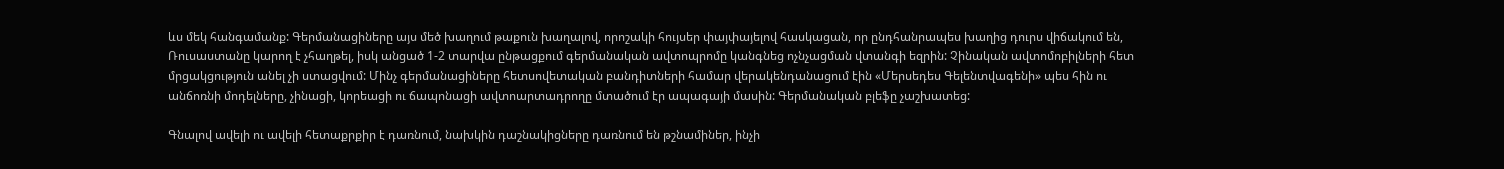ևս մեկ հանգամանք: Գերմանացիները այս մեծ խաղում թաքուն խաղալով, որոշակի հույսեր փայփայելով հասկացան, որ ընդհանրապես խաղից դուրս վիճակում են, Ռուսաստանը կարող է չհաղթել, իսկ անցած 1-2 տարվա ընթացքում գերմանական ավտոպրոմը կանգնեց ոչնչացման վտանգի եզրին: Չինական ավտոմոբիլների հետ մրցակցություն անել չի ստացվում: Մինչ գերմանացիները հետսովետական բանդիտների համար վերակենդանացում էին «Մերսեդես Գելենտվագենի» պես հին ու անճոռնի մոդելները, չինացի, կորեացի ու ճապոնացի ավտոարտադրողը մտածում էր ապագայի մասին: Գերմանական բլեֆը չաշխատեց:

Գնալով ավելի ու ավելի հետաքրքիր է դառնում, նախկին դաշնակիցները դառնում են թշնամիներ, ինչի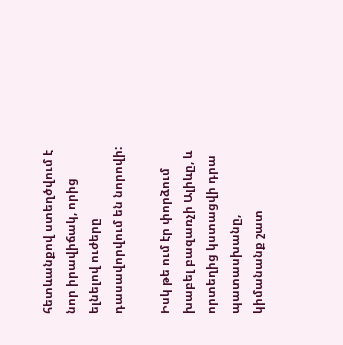հետևանքով ստեղծվում է նոր իրավիճակ, որից ելնելով ուժերը դասավորվում են նորովի:

Իսկ թե ում էր փորձում խաբել բազառչի Ալիևը, և որտեղից կստացվի դրա պատասխանը, կիմանանք շատ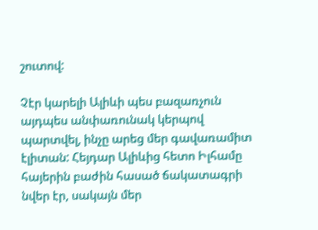շուտով:

Չէր կարելի Ալիևի պես բազառչուն այդպես անփառունակ կերպով պարտվել, ինչը արեց մեր գավառամիտ էլիտան: Հեյդար Ալիևից հետո Իլհամը հայերին բաժին հասած ճակատագրի նվեր էր, սակայն մեր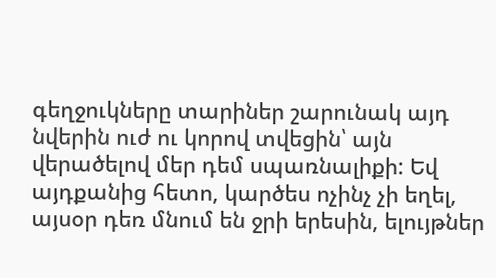գեղջուկները տարիներ շարունակ այդ նվերին ուժ ու կորով տվեցին՝ այն վերածելով մեր դեմ սպառնալիքի: Եվ այդքանից հետո, կարծես ոչինչ չի եղել, այսօր դեռ մնում են ջրի երեսին, ելույթներ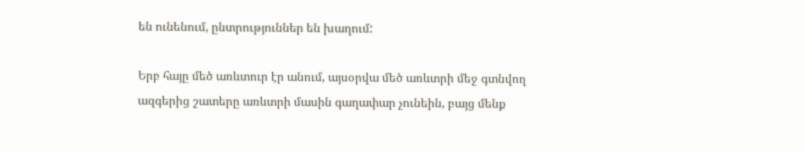են ունենում, ընտրություններ են խաղում:

Երբ հայը մեծ առևտուր էր անում, այսօրվա մեծ առևտրի մեջ գտնվող ազգերից շատերը առևտրի մասին գաղափար չունեին, բայց մենք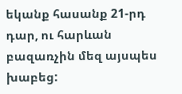եկանք հասանք 21-րդ դար, ու հարևան բազառչին մեզ այսպես խաբեց: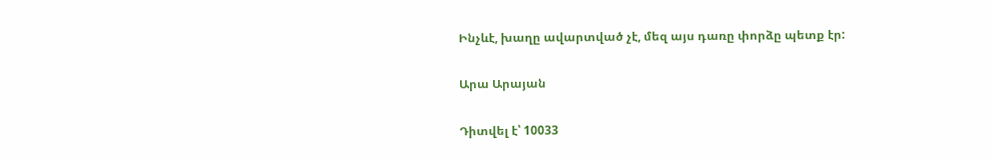Ինչևէ, խաղը ավարտված չէ, մեզ այս դառը փորձը պետք էր:

Արա Արայան

Դիտվել է՝ 10033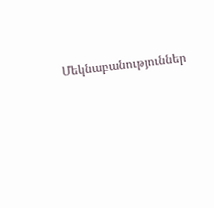Մեկնաբանություններ